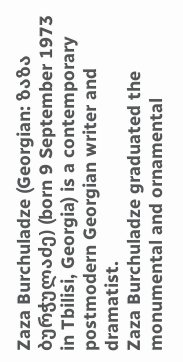Zaza Burchuladze (Georgian: ზაზა ბურჭულაძე) (born 9 September 1973 in Tbilisi, Georgia) is a contemporary postmodern Georgian writer and dramatist.
Zaza Burchuladze graduated the monumental and ornamental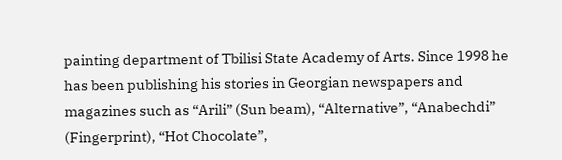painting department of Tbilisi State Academy of Arts. Since 1998 he has been publishing his stories in Georgian newspapers and magazines such as “Arili” (Sun beam), “Alternative”, “Anabechdi” (Fingerprint), “Hot Chocolate”,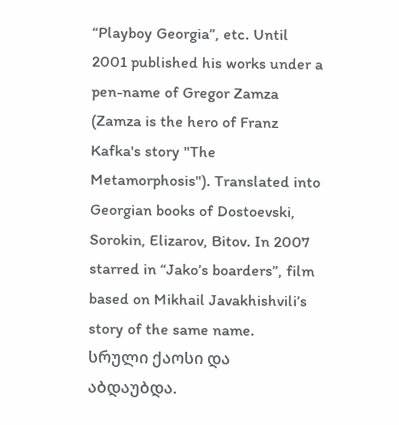“Playboy Georgia”, etc. Until 2001 published his works under a pen-name of Gregor Zamza (Zamza is the hero of Franz Kafka's story "The Metamorphosis"). Translated into Georgian books of Dostoevski, Sorokin, Elizarov, Bitov. In 2007 starred in “Jako’s boarders”, film based on Mikhail Javakhishvili’s story of the same name.
სრული ქაოსი და აბდაუბდა.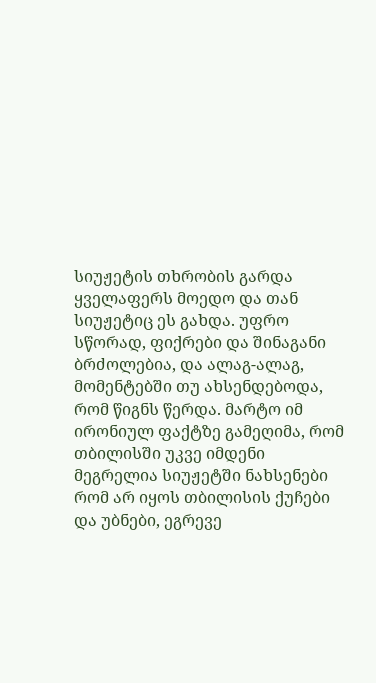სიუჟეტის თხრობის გარდა ყველაფერს მოედო და თან სიუჟეტიც ეს გახდა. უფრო სწორად, ფიქრები და შინაგანი ბრძოლებია, და ალაგ-ალაგ, მომენტებში თუ ახსენდებოდა, რომ წიგნს წერდა. მარტო იმ ირონიულ ფაქტზე გამეღიმა, რომ თბილისში უკვე იმდენი მეგრელია სიუჟეტში ნახსენები რომ არ იყოს თბილისის ქუჩები და უბნები, ეგრევე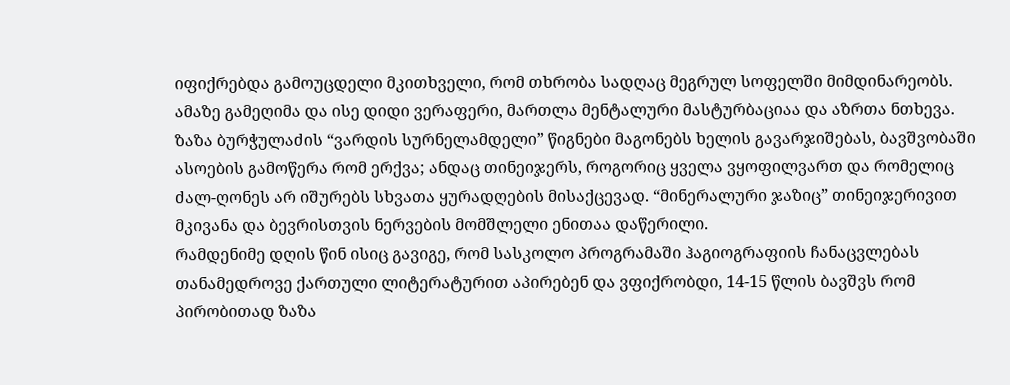იფიქრებდა გამოუცდელი მკითხველი, რომ თხრობა სადღაც მეგრულ სოფელში მიმდინარეობს. ამაზე გამეღიმა და ისე დიდი ვერაფერი, მართლა მენტალური მასტურბაციაა და აზრთა ნთხევა.
ზაზა ბურჭულაძის “ვარდის სურნელამდელი” წიგნები მაგონებს ხელის გავარჯიშებას, ბავშვობაში ასოების გამოწერა რომ ერქვა; ანდაც თინეიჯერს, როგორიც ყველა ვყოფილვართ და რომელიც ძალ-ღონეს არ იშურებს სხვათა ყურადღების მისაქცევად. “მინერალური ჯაზიც” თინეიჯერივით მკივანა და ბევრისთვის ნერვების მომშლელი ენითაა დაწერილი.
რამდენიმე დღის წინ ისიც გავიგე, რომ სასკოლო პროგრამაში ჰაგიოგრაფიის ჩანაცვლებას თანამედროვე ქართული ლიტერატურით აპირებენ და ვფიქრობდი, 14-15 წლის ბავშვს რომ პირობითად ზაზა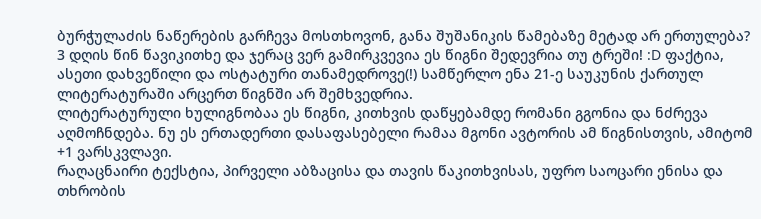ბურჭულაძის ნაწერების გარჩევა მოსთხოვონ, განა შუშანიკის წამებაზე მეტად არ ერთულება?
3 დღის წინ წავიკითხე და ჯერაც ვერ გამირკვევია ეს წიგნი შედევრია თუ ტრეში! :D ფაქტია, ასეთი დახვეწილი და ოსტატური თანამედროვე(!) სამწერლო ენა 21-ე საუკუნის ქართულ ლიტერატურაში არცერთ წიგნში არ შემხვედრია.
ლიტერატურული ხულიგნობაა ეს წიგნი, კითხვის დაწყებამდე რომანი გგონია და ნძრევა აღმოჩნდება. ნუ ეს ერთადერთი დასაფასებელი რამაა მგონი ავტორის ამ წიგნისთვის, ამიტომ +1 ვარსკვლავი.
რაღაცნაირი ტექსტია, პირველი აბზაცისა და თავის წაკითხვისას, უფრო საოცარი ენისა და თხრობის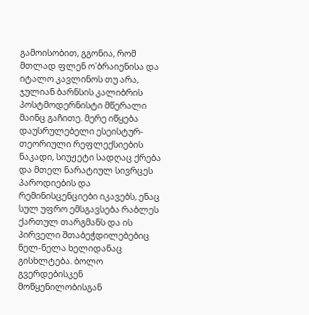გამოისობით, გგონია, რომ მთლად ფლენ ო'ბრაიენისა და იტალო კავლინოს თუ არა, ჯულიან ბარნსის კალიბრის პოსტმოდერნისტი მწერალი მაინც გაჩითე. მერე იწყება დაუსრულებელი ესეისტურ-თეორიული რეფლექსიების ნაკადი, სიუჟეტი სადღაც ქრება და მთელ ნარატიულ სივრცეს პაროდიების და რემინისცენციები იკავებს, ენაც სულ უფრო ემსგავსება რაბლეს ქართულ თარგმანს და ის პირველი შთაბეჭდილებებიც ნელ-ნელა ხელიდანაც გისხლტება. ბოლო გვერდებისკენ მოწყენილობისგან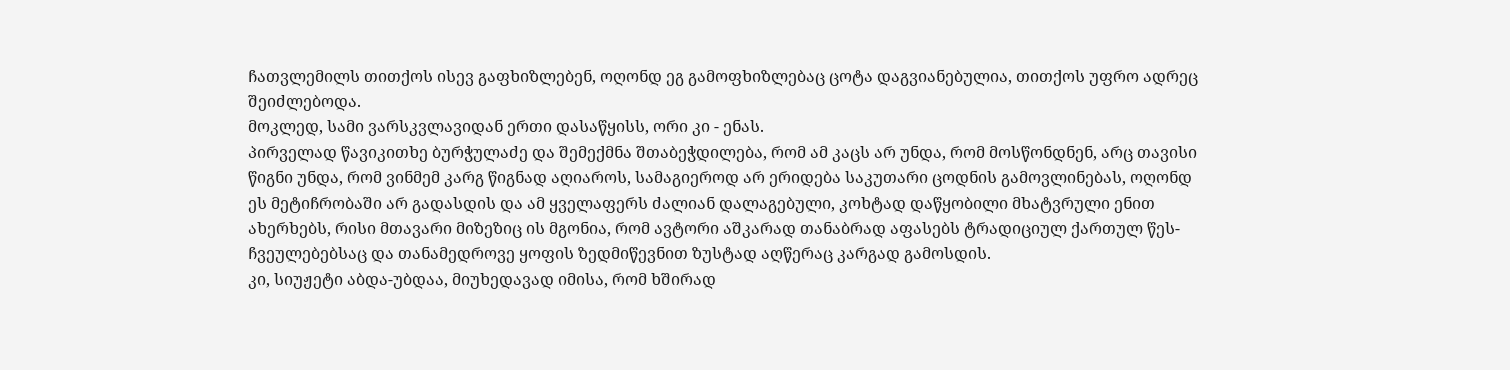ჩათვლემილს თითქოს ისევ გაფხიზლებენ, ოღონდ ეგ გამოფხიზლებაც ცოტა დაგვიანებულია, თითქოს უფრო ადრეც შეიძლებოდა.
მოკლედ, სამი ვარსკვლავიდან ერთი დასაწყისს, ორი კი - ენას.
პირველად წავიკითხე ბურჭულაძე და შემექმნა შთაბეჭდილება, რომ ამ კაცს არ უნდა, რომ მოსწონდნენ, არც თავისი წიგნი უნდა, რომ ვინმემ კარგ წიგნად აღიაროს, სამაგიეროდ არ ერიდება საკუთარი ცოდნის გამოვლინებას, ოღონდ ეს მეტიჩრობაში არ გადასდის და ამ ყველაფერს ძალიან დალაგებული, კოხტად დაწყობილი მხატვრული ენით ახერხებს, რისი მთავარი მიზეზიც ის მგონია, რომ ავტორი აშკარად თანაბრად აფასებს ტრადიციულ ქართულ წეს-ჩვეულებებსაც და თანამედროვე ყოფის ზედმიწევნით ზუსტად აღწერაც კარგად გამოსდის.
კი, სიუჟეტი აბდა-უბდაა, მიუხედავად იმისა, რომ ხშირად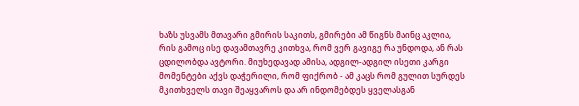ხაზს უსვამს მთავარი გმირის საკითს, გმირები ამ წიგნს მაინც აკლია, რის გამოც ისე დავამთავრე კითხვა, რომ ვერ გავიგე რა უნდოდა, ან რას ცდილობდა ავტორი. მიუხედავად ამისა, ადგილ-ადგილ ისეთი კარგი მომენტები აქვს დაჭერილი, რომ ფიქრობ - ამ კაცს რომ გულით სურდეს მკითხველს თავი შეაყვაროს და არ ინდომებდეს ყველასგან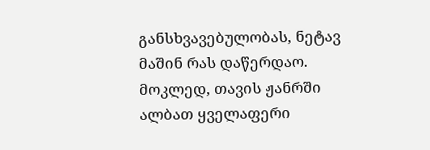განსხვავებულობას, ნეტავ მაშინ რას დაწერდაო.
მოკლედ, თავის ჟანრში ალბათ ყველაფერი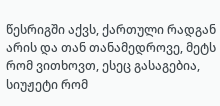წესრიგში აქვს, ქართული რადგან არის და თან თანამედროვე, მეტს რომ ვითხოვთ, ესეც გასაგებია, სიუჟეტი რომ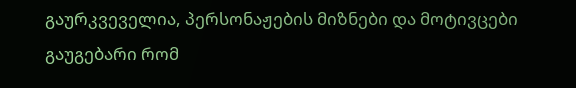გაურკვეველია, პერსონაჟების მიზნები და მოტივცები გაუგებარი რომ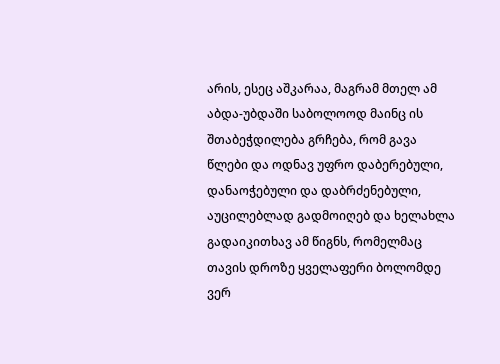არის, ესეც აშკარაა, მაგრამ მთელ ამ აბდა-უბდაში საბოლოოდ მაინც ის შთაბეჭდილება გრჩება, რომ გავა წლები და ოდნავ უფრო დაბერებული, დანაოჭებული და დაბრძენებული, აუცილებლად გადმოიღებ და ხელახლა გადაიკითხავ ამ წიგნს, რომელმაც თავის დროზე ყველაფერი ბოლომდე ვერ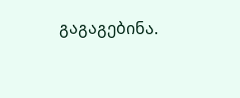გაგაგებინა.